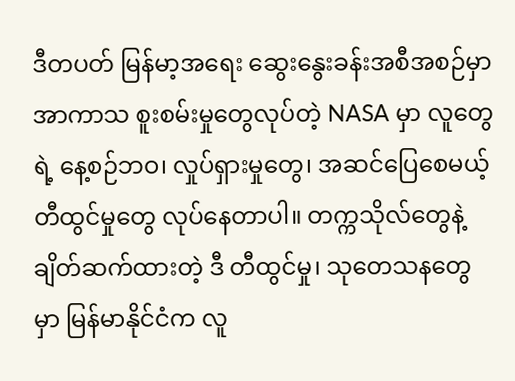ဒီတပတ် မြန်မာ့အရေး ဆွေးနွေးခန်းအစီအစဉ်မှာ အာကာသ စူးစမ်းမှုတွေလုပ်တဲ့ NASA မှာ လူတွေရဲ့ နေ့စဉ်ဘဝ၊ လှုပ်ရှားမှုတွေ၊ အဆင်ပြေစေမယ့် တီထွင်မှုတွေ လုပ်နေတာပါ။ တက္ကသိုလ်တွေနဲ့ ချိတ်ဆက်ထားတဲ့ ဒီ တီထွင်မှု၊ သုတေသနတွေမှာ မြန်မာနိုင်ငံက လူ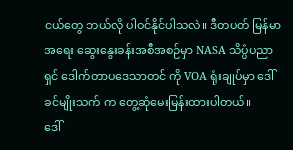ငယ်တွေ ဘယ်လို ပါဝင်နိုင်ပါသလဲ။ ဒီတပတ် မြန်မာအရေး ဆွေးနွေးခန်းအစီအစဉ်မှာ NASA သိပ္ပံပညာရှင် ဒေါက်တာပဒေသာတင် ကို VOA ရုံးချုပ်မှာ ဒေါ်ခင်မျိုးသက် က တွေ့ဆုံမေးမြန်းထားပါတယ်။
ဒေါ်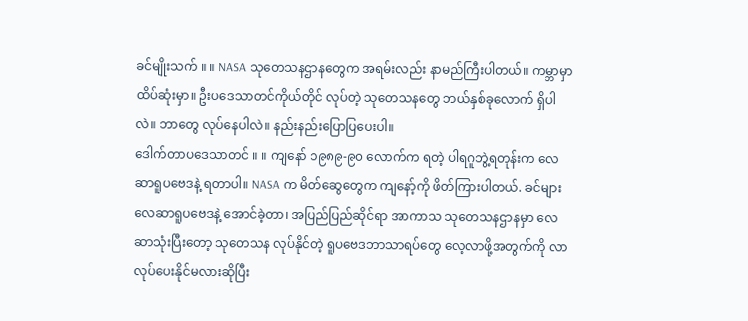ခင်မျိုးသက် ။ ။ NASA သုတေသနဌာနတွေက အရမ်းလည်း နာမည်ကြီးပါတယ်။ ကမ္ဘာမှာ ထိပ်ဆုံးမှာ။ ဦးပဒေသာတင်ကိုယ်တိုင် လုပ်တဲ့ သုတေသနတွေ ဘယ်နှစ်ခုလောက် ရှိပါလဲ။ ဘာတွေ လုပ်နေပါလဲ။ နည်းနည်းပြောပြပေးပါ။
ဒေါက်တာပဒေသာတင် ။ ။ ကျနော် ၁၉၈၉-၉၀ လောက်က ရတဲ့ ပါရဂူဘွဲ့ရတုန်းက လေဆာရူပဗေဒနဲ့ ရတာပါ။ NASA က မိတ်ဆွေတွေက ကျနော့်ကို ဖိတ်ကြားပါတယ်. ခင်များ လေဆာရူပဗေဒနဲ့ အောင်ခဲ့တာ၊ အပြည်ပြည်ဆိုင်ရာ အာကာသ သုတေသနဌာနမှာ လေဆာသုံးပြီးတော့ သုတေသန လုပ်နိုင်တဲ့ ရူပဗေဒဘာသာရပ်တွေ လေ့လာဖို့အတွက်ကို လာလုပ်ပေးနိုင်မလားဆိုပြီး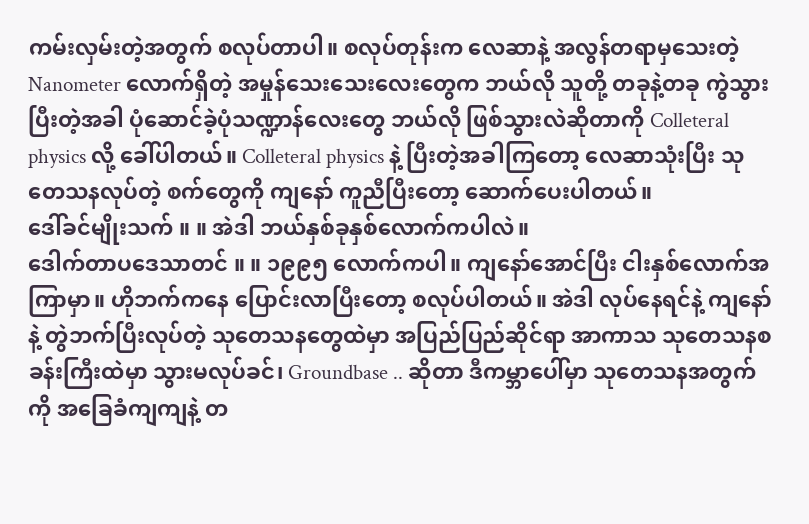ကမ်းလှမ်းတဲ့အတွက် စလုပ်တာပါ။ စလုပ်တုန်းက လေဆာနဲ့ အလွန်တရာမှသေးတဲ့ Nanometer လောက်ရှိတဲ့ အမှုန်သေးသေးလေးတွေက ဘယ်လို သူတို့ တခုနဲ့တခု ကွဲသွားပြီးတဲ့အခါ ပုံဆောင်ခဲ့ပုံသဏ္ဍာန်လေးတွေ ဘယ်လို ဖြစ်သွားလဲဆိုတာကို Colleteral physics လို့ ခေါ်ပါတယ်။ Colleteral physics နဲ့ ပြီးတဲ့အခါကြတော့ လေဆာသုံးပြီး သုတေသနလုပ်တဲ့ စက်တွေကို ကျနော် ကူညီပြီးတော့ ဆောက်ပေးပါတယ်။
ဒေါ်ခင်မျိုးသက် ။ ။ အဲဒါ ဘယ်နှစ်ခုနှစ်လောက်ကပါလဲ။
ဒေါက်တာပဒေသာတင် ။ ။ ၁၉၉၅ လောက်ကပါ။ ကျနော်အောင်ပြီး ငါးနှစ်လောက်အကြာမှာ။ ဟိုဘက်ကနေ ပြောင်းလာပြီးတော့ စလုပ်ပါတယ်။ အဲဒါ လုပ်နေရင်နဲ့ ကျနော်နဲ့ တွဲဘက်ပြီးလုပ်တဲ့ သုတေသနတွေထဲမှာ အပြည်ပြည်ဆိုင်ရာ အာကာသ သုတေသနစခန်းကြီးထဲမှာ သွားမလုပ်ခင်၊ Groundbase .. ဆိုတာ ဒီကမ္ဘာပေါ်မှာ သုတေသနအတွက်ကို အခြေခံကျကျနဲ့ တ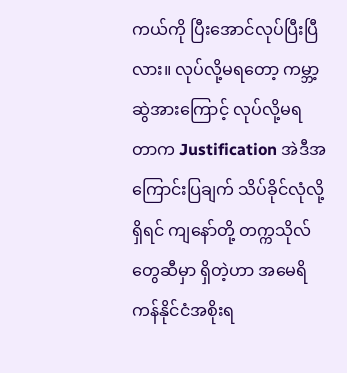ကယ်ကို ပြီးအောင်လုပ်ပြီးပြီလား။ လုပ်လို့မရတော့ ကမ္ဘာ့ဆွဲအားကြောင့် လုပ်လို့မရတာက Justification အဲဒီအကြောင်းပြချက် သိပ်ခိုင်လုံလို့ရှိရင် ကျနော်တို့ တက္ကသိုလ်တွေဆီမှာ ရှိတဲ့ဟာ အမေရိကန်နိုင်ငံအစိုးရ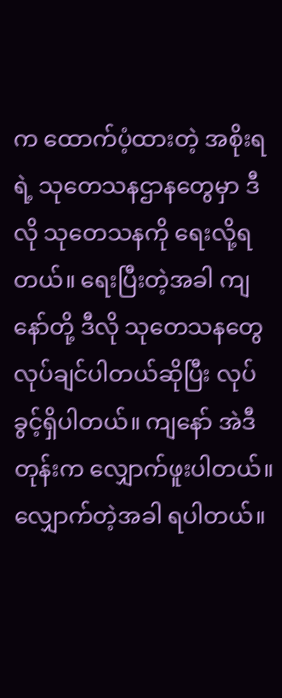က ထောက်ပံ့ထားတဲ့ အစိုးရရဲ့ သုတေသနဌာနတွေမှာ ဒီလို သုတေသနကို ရေးလို့ရတယ်။ ရေးပြီးတဲ့အခါ ကျနော်တို့ ဒီလို သုတေသနတွေ လုပ်ချင်ပါတယ်ဆိုပြီး လုပ်ခွင့်ရှိပါတယ်။ ကျနော် အဲဒီတုန်းက လျှောက်ဖူးပါတယ်။ လျှောက်တဲ့အခါ ရပါတယ်။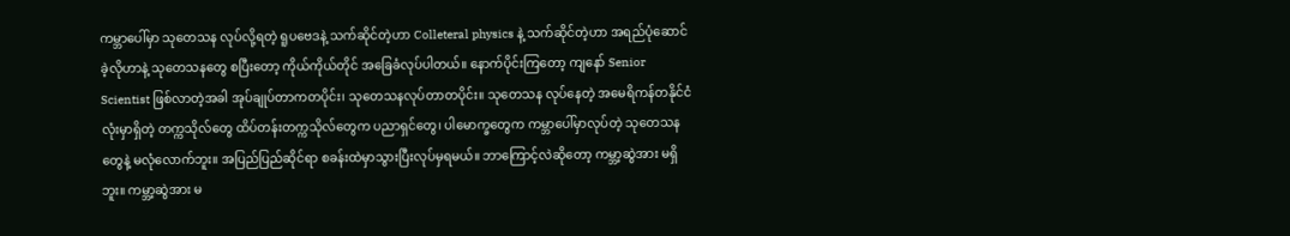ကမ္ဘာပေါ်မှာ သုတေသန လုပ်လို့ရတဲ့ ရူပဗေဒနဲ့ သက်ဆိုင်တဲ့ဟာ Colleteral physics နဲ့ သက်ဆိုင်တဲ့ဟာ အရည်ပုံဆောင်ခဲ့လိုဟာနဲ့ သုတေသနတွေ စပြီးတော့ ကိုယ်ကိုယ်တိုင် အခြေခံလုပ်ပါတယ်။ နောက်ပိုင်းကြတော့ ကျနော် Senior Scientist ဖြစ်လာတဲ့အခါ အုပ်ချုပ်တာကတပိုင်း၊ သုတေသနလုပ်တာတပိုင်း။ သုတေသန လုပ်နေတဲ့ အမေရိကန်တနိုင်ငံလုံးမှာရှိတဲ့ တက္ကသိုလ်တွေ ထိပ်တန်းတက္ကသိုလ်တွေက ပညာရှင်တွေ၊ ပါမောက္ခတွေက ကမ္ဘာပေါ်မှာလုပ်တဲ့ သုတေသနတွေနဲ့ မလုံလောက်ဘူး။ အပြည်ပြည်ဆိုင်ရာ စခန်းထဲမှာသွားပြီးလုပ်မှရမယ်။ ဘာကြောင့်လဲဆိုတော့ ကမ္ဘာ့ဆွဲအား မရှိဘူး။ ကမ္ဘာ့ဆွဲအား မ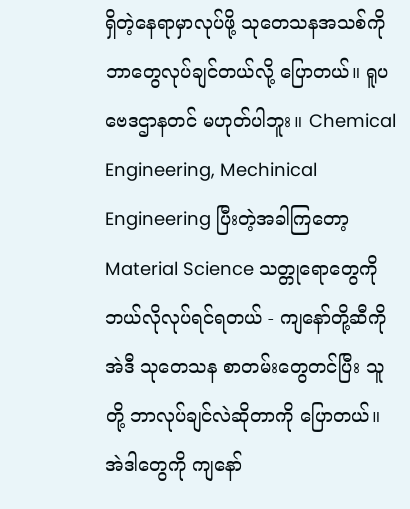ရှိတဲ့နေရာမှာလုပ်ဖို့ သုတေသနအသစ်ကို ဘာတွေလုပ်ချင်တယ်လို့ ပြောတယ်။ ရူပဗေဒဌာနတင် မဟုတ်ပါဘူး။ Chemical Engineering, Mechinical Engineering ပြီးတဲ့အခါကြတော့ Material Science သတ္တုရောတွေကို ဘယ်လိုလုပ်ရင်ရတယ် - ကျနော်တို့ဆီကို အဲဒီ သုတေသန စာတမ်းတွေတင်ပြီး သူတို့ ဘာလုပ်ချင်လဲဆိုတာကို ပြောတယ်။ အဲဒါတွေကို ကျနော်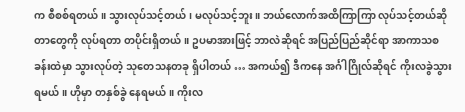က စီစစ်ရတယ်။ သွားလုပ်သင့်တယ်၊ မလုပ်သင့်ဘူး။ ဘယ်လောက်အထိကြာကြာ လုပ်သင့်တယ်ဆိုတာတွေကို လုပ်ရတာ တပိုင်းရှိတယ်။ ဥပမာအားဖြင့် ဘာလဲဆိုရင် အပြည်ပြည်ဆိုင်ရာ အာကာသစခန်းထဲမှာ သွားလုပ်တဲ့ သုတေသနတခု ရှိပါတယ် … အကယ်၍ ဒီကနေ အင်္ဂါဂြိုလ်ဆိုရင် ကိုးလခွဲသွားရမယ်။ ဟိုမှာ တနှစ်ခွဲ နေရမယ်။ ကိုးလ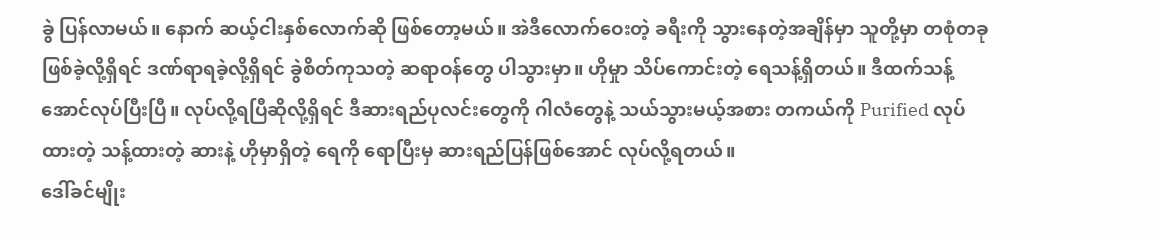ခွဲ ပြန်လာမယ်။ နောက် ဆယ့်ငါးနှစ်လောက်ဆို ဖြစ်တော့မယ်။ အဲဒီလောက်ဝေးတဲ့ ခရီးကို သွားနေတဲ့အချိန်မှာ သူတို့မှာ တစုံတခု ဖြစ်ခဲ့လို့ရှိရင် ဒဏ်ရာရခဲ့လို့ရှိရင် ခွဲစိတ်ကုသတဲ့ ဆရာဝန်တွေ ပါသွားမှာ။ ဟိုမှုာ သိပ်ကောင်းတဲ့ ရေသန့်ရှိတယ်။ ဒီထက်သန့်အောင်လုပ်ပြီးပြီ။ လုပ်လို့ရပြီဆိုလို့ရှိရင် ဒီဆားရည်ပုလင်းတွေကို ဂါလံတွေနဲ့ သယ်သွားမယ့်အစား တကယ်ကို Purified လုပ်ထားတဲ့ သန့်ထားတဲ့ ဆားနဲ့ ဟိုမှာရှိတဲ့ ရေကို ရောပြီးမှ ဆားရည်ပြန်ဖြစ်အောင် လုပ်လို့ရတယ်။
ဒေါ်ခင်မျိုး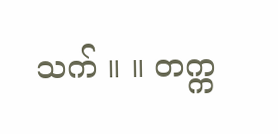သက် ။ ။ တက္က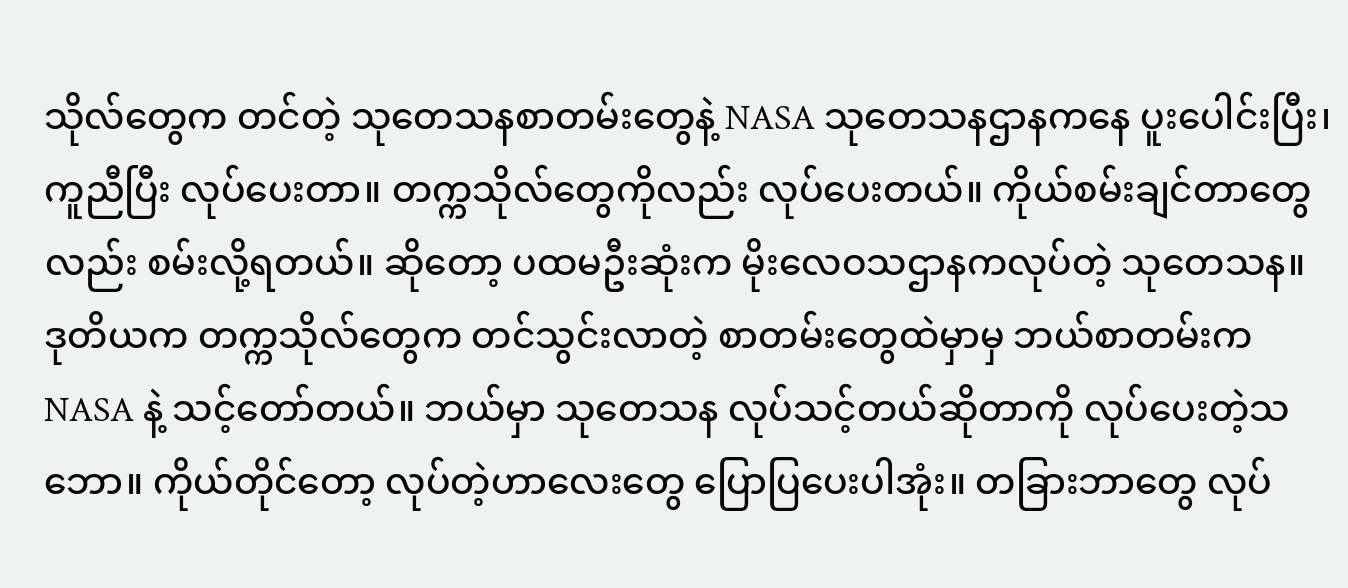သိုလ်တွေက တင်တဲ့ သုတေသနစာတမ်းတွေနဲ့ NASA သုတေသနဌာနကနေ ပူးပေါင်းပြီး၊ ကူညီပြီး လုပ်ပေးတာ။ တက္ကသိုလ်တွေကိုလည်း လုပ်ပေးတယ်။ ကိုယ်စမ်းချင်တာတွေလည်း စမ်းလို့ရတယ်။ ဆိုတော့ ပထမဦးဆုံးက မိုးလေဝသဌာနကလုပ်တဲ့ သုတေသန။ ဒုတိယက တက္ကသိုလ်တွေက တင်သွင်းလာတဲ့ စာတမ်းတွေထဲမှာမှ ဘယ်စာတမ်းက NASA နဲ့ သင့်တော်တယ်။ ဘယ်မှာ သုတေသန လုပ်သင့်တယ်ဆိုတာကို လုပ်ပေးတဲ့သဘော။ ကိုယ်တိုင်တော့ လုပ်တဲ့ဟာလေးတွေ ပြောပြပေးပါအုံး။ တခြားဘာတွေ လုပ်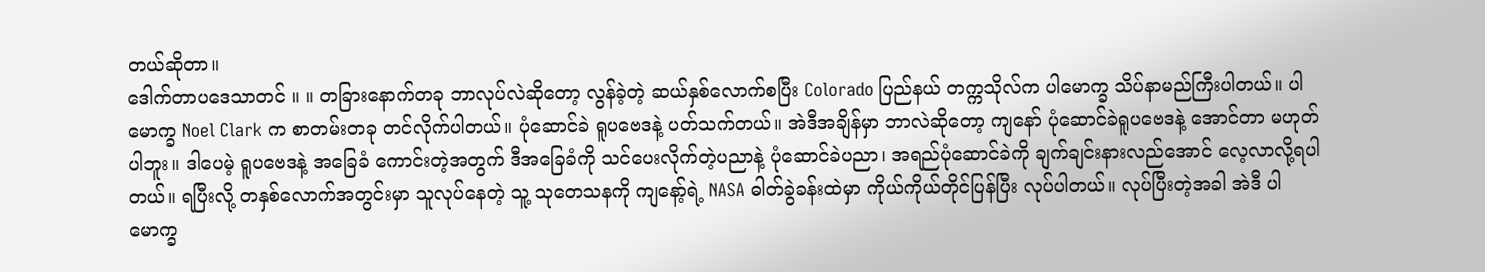တယ်ဆိုတာ။
ဒေါက်တာပဒေသာတင် ။ ။ တခြားနောက်တခု ဘာလုပ်လဲဆိုတော့ လွန်ခဲ့တဲ့ ဆယ်နှစ်လောက်စပြီး Colorado ပြည်နယ် တက္ကသိုလ်က ပါမောက္ခ သိပ်နာမည်ကြီးပါတယ်။ ပါမောက္ခ Noel Clark က စာတမ်းတခု တင်လိုက်ပါတယ်။ ပုံဆောင်ခဲ ရူပဗေဒနဲ့ ပတ်သက်တယ်။ အဲဒီအချိန်မှာ ဘာလဲဆိုတော့ ကျနော် ပုံဆောင်ခဲရူပဗေဒနဲ့ အောင်တာ မဟုတ်ပါဘူး။ ဒါပေမဲ့ ရူပဗေဒနဲ့ အခြေခံ ကောင်းတဲ့အတွက် ဒီအခြေခံကို သင်ပေးလိုက်တဲ့ပညာနဲ့ ပုံဆောင်ခဲပညာ၊ အရည်ပုံဆောင်ခဲကို ချက်ချင်းနားလည်အောင် လေ့လာလို့ရပါတယ်။ ရပြီးလို့ တနှစ်လောက်အတွင်းမှာ သူလုပ်နေတဲ့ သူ့ သုတေသနကို ကျနော့်ရဲ့ NASA ဓါတ်ခွဲခန်းထဲမှာ ကိုယ်ကိုယ်တိုင်ပြန်ပြီး လုပ်ပါတယ်။ လုပ်ပြီးတဲ့အခါ အဲဒီ ပါမောက္ခ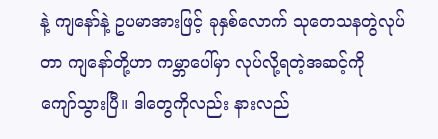နဲ့ ကျနော်နဲ့ ဥပမာအားဖြင့် ခုနှစ်လောက် သုတေသနတွဲလုပ်တာ ကျနော်တို့ဟာ ကမ္ဘာပေါ်မှာ လုပ်လို့ရတဲ့အဆင့်ကို ကျော်သွားပြီ။ ဒါတွေကိုလည်း နားလည်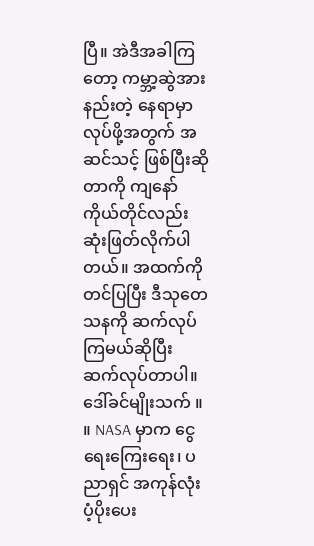ပြီ။ အဲဒီအခါကြတော့ ကမ္ဘာ့ဆွဲအားနည်းတဲ့ နေရာမှာ လုပ်ဖို့အတွက် အဆင်သင့် ဖြစ်ပြီးဆိုတာကို ကျနော်ကိုယ်တိုင်လည်း ဆုံးဖြတ်လိုက်ပါတယ်။ အထက်ကိုတင်ပြပြီး ဒီသုတေသနကို ဆက်လုပ်ကြမယ်ဆိုပြီး ဆက်လုပ်တာပါ။
ဒေါ်ခင်မျိုးသက် ။ ။ NASA မှာက ငွေရေးကြေးရေး၊ ပညာရှင် အကုန်လုံး ပံ့ပိုးပေး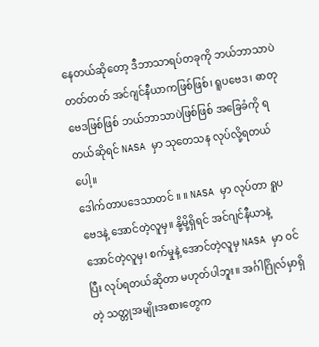နေတယ်ဆိုတော့ ဒီဘာသာရပ်တခုကို ဘယ်ဘာသာပဲတတ်တတ် အင်ဂျင်နီယာကဖြစ်ဖြစ်၊ ရူပဗေဒ၊ ဓာတုဗေဒဖြစ်ဖြစ် ဘယ်ဘာသာပဲဖြစ်ဖြစ် အခြေခံကို ရတယ်ဆိုရင် NASA မှာ သုတေသန လုပ်လို့ရတယ်ပေါ့။
ဒေါက်တာပဒေသာတင် ။ ။ NASA မှာ လုပ်တာ ရူပဗေဒနဲ့ အောင်တဲ့လူမှ။ နို့မို့ရှိရင် အင်ဂျင်နီယာနဲ့ အောင်တဲ့လူမှ၊ စက်မှုနဲ့ အောင်တဲ့လူမှ NASA မှာ ဝင်ပြီး လုပ်ရတယ်ဆိုတာ မဟုတ်ပါဘူး။ အင်္ဂါဂြိုလ်မှာရှိတဲ့ သတ္တုအမျိုးအစားတွေက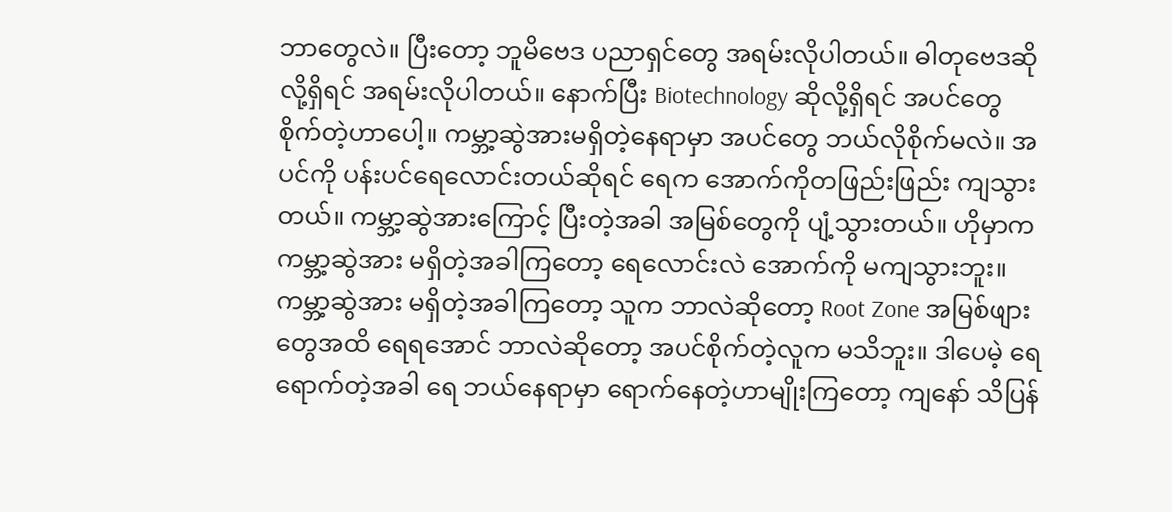ဘာတွေလဲ။ ပြီးတော့ ဘူမိဗေဒ ပညာရှင်တွေ အရမ်းလိုပါတယ်။ ဓါတုဗေဒဆိုလို့ရှိရင် အရမ်းလိုပါတယ်။ နောက်ပြီး Biotechnology ဆိုလို့ရှိရင် အပင်တွေ စိုက်တဲ့ဟာပေါ့။ ကမ္ဘာ့ဆွဲအားမရှိတဲ့နေရာမှာ အပင်တွေ ဘယ်လိုစိုက်မလဲ။ အပင်ကို ပန်းပင်ရေလောင်းတယ်ဆိုရင် ရေက အောက်ကိုတဖြည်းဖြည်း ကျသွားတယ်။ ကမ္ဘာ့ဆွဲအားကြောင့် ပြီးတဲ့အခါ အမြစ်တွေကို ပျံ့သွားတယ်။ ဟိုမှာက ကမ္ဘာ့ဆွဲအား မရှိတဲ့အခါကြတော့ ရေလောင်းလဲ အောက်ကို မကျသွားဘူး။ ကမ္ဘာ့ဆွဲအား မရှိတဲ့အခါကြတော့ သူက ဘာလဲဆိုတော့ Root Zone အမြစ်ဖျားတွေအထိ ရေရအောင် ဘာလဲဆိုတော့ အပင်စိုက်တဲ့လူက မသိဘူး။ ဒါပေမဲ့ ရေရောက်တဲ့အခါ ရေ ဘယ်နေရာမှာ ရောက်နေတဲ့ဟာမျိုးကြတော့ ကျနော် သိပြန်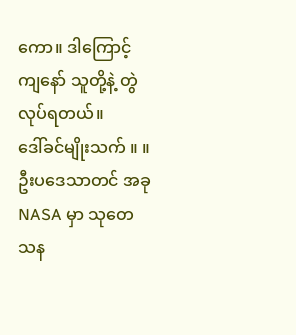ကော။ ဒါကြောင့် ကျနော် သူတို့နဲ့ တွဲလုပ်ရတယ်။
ဒေါ်ခင်မျိုးသက် ။ ။ ဦးပဒေသာတင် အခု NASA မှာ သုတေသန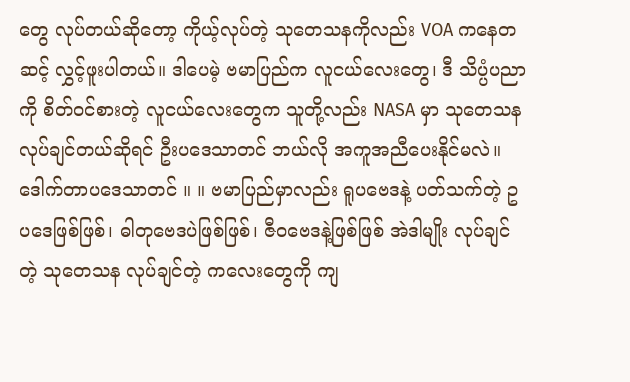တွေ လုပ်တယ်ဆိုတော့ ကိုယ့်လုပ်တဲ့ သုတေသနကိုလည်း VOA ကနေတဆင့် လွှင့်ဖူးပါတယ်။ ဒါပေမဲ့ ဗမာပြည်က လူငယ်လေးတွေ၊ ဒီ သိပ္ပံပညာကို စိတ်ဝင်စားတဲ့ လူငယ်လေးတွေက သူတို့လည်း NASA မှာ သုတေသန လုပ်ချင်တယ်ဆိုရင် ဦးပဒေသာတင် ဘယ်လို အကူအညီပေးနိုင်မလဲ။
ဒေါက်တာပဒေသာတင် ။ ။ ဗမာပြည်မှာလည်း ရူပဗေဒနဲ့ ပတ်သက်တဲ့ ဥပဒေဖြစ်ဖြစ်၊ ဓါတုဗေဒပဲဖြစ်ဖြစ်၊ ဇီဝဗေဒနဲ့ဖြစ်ဖြစ် အဲဒါမျိုး လုပ်ချင်တဲ့ သုတေသန လုပ်ချင်တဲ့ ကလေးတွေကို ကျ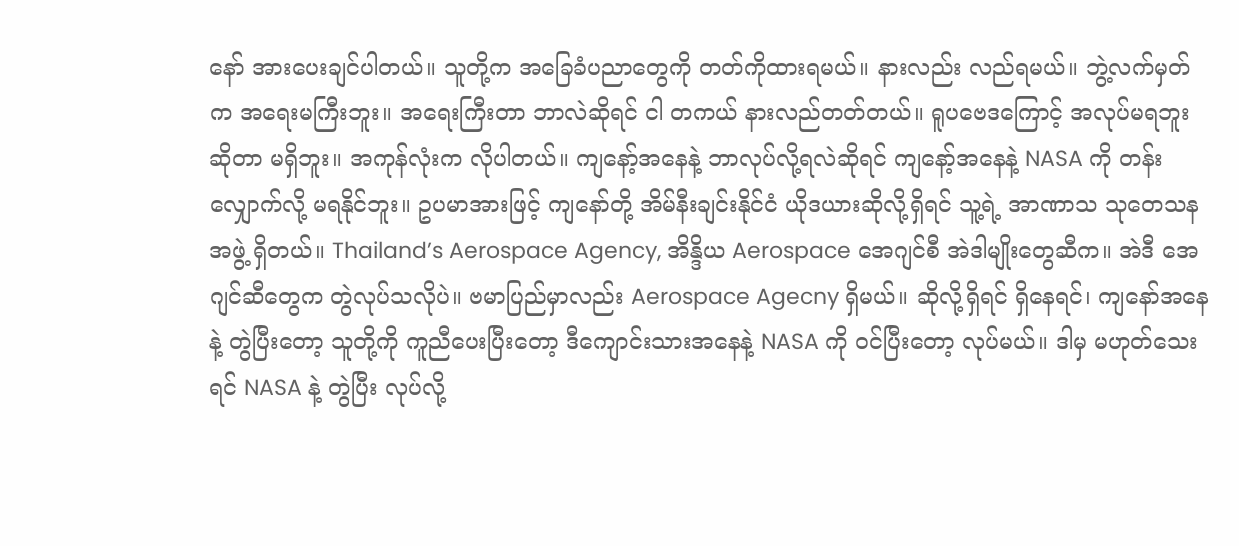နော် အားပေးချင်ပါတယ်။ သူတို့က အခြေခံပညာတွေကို တတ်ကိုထားရမယ်။ နားလည်း လည်ရမယ်။ ဘွဲ့လက်မှတ်က အရေးမကြီးဘူး။ အရေးကြီးတာ ဘာလဲဆိုရင် ငါ တကယ် နားလည်တတ်တယ်။ ရူပဗေဒကြောင့် အလုပ်မရဘူးဆိုတာ မရှိဘူး။ အကုန်လုံးက လိုပါတယ်။ ကျနော့်အနေနဲ့ ဘာလုပ်လို့ရလဲဆိုရင် ကျနော့်အနေနဲ့ NASA ကို တန်းလျှောက်လို့ မရနိုင်ဘူး။ ဥပမာအားဖြင့် ကျနော်တို့ အိမ်နီးချင်းနိုင်ငံ ယိုဒယားဆိုလို့ရှိရင် သူ့ရဲ့ အာဏာသ သုတေသနအဖွဲ့ ရှိတယ်။ Thailand’s Aerospace Agency, အိန္ဒိယ Aerospace အေဂျင်စီ အဲဒါမျိုးတွေဆီက။ အဲဒီ အေဂျင်ဆီတွေက တွဲလုပ်သလိုပဲ။ ဗမာပြည်မှာလည်း Aerospace Agecny ရှိမယ်။ ဆိုလို့ရှိရင် ရှိနေရင်၊ ကျနော်အနေနဲ့ တွဲပြီးတော့ သူတို့ကို ကူညီပေးပြီးတော့ ဒီကျောင်းသားအနေနဲ့ NASA ကို ဝင်ပြီးတော့ လုပ်မယ်။ ဒါမှ မဟုတ်သေးရင် NASA နဲ့ တွဲပြီး လုပ်လို့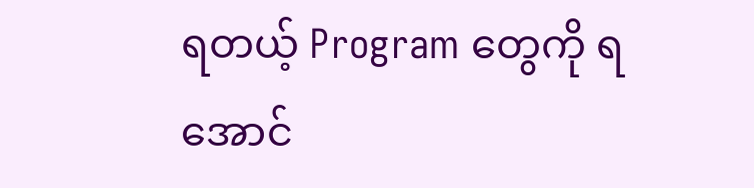ရတယ့် Program တွေကို ရအောင်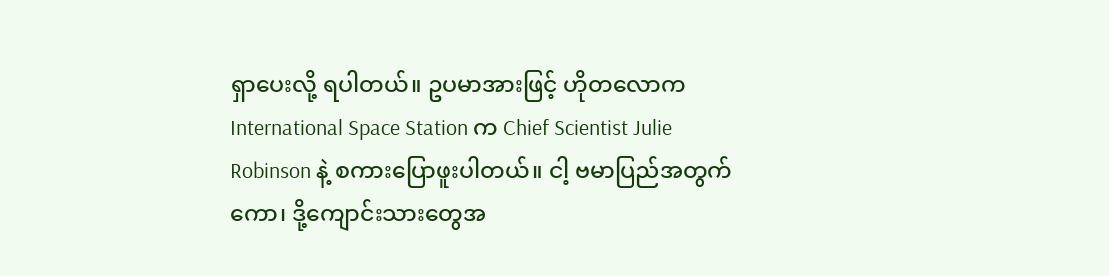ရှာပေးလို့ ရပါတယ်။ ဥပမာအားဖြင့် ဟိုတလောက International Space Station က Chief Scientist Julie Robinson နဲ့ စကားပြောဖူးပါတယ်။ ငါ့ ဗမာပြည်အတွက်ကော၊ ဒို့ကျောင်းသားတွေအ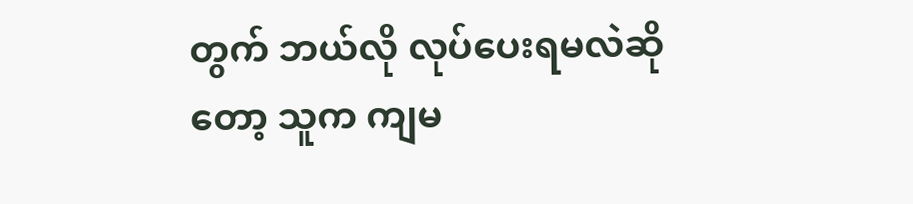တွက် ဘယ်လို လုပ်ပေးရမလဲဆိုတော့ သူက ကျမ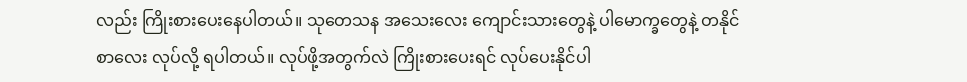လည်း ကြိုးစားပေးနေပါတယ်။ သုတေသန အသေးလေး ကျောင်းသားတွေနဲ့ ပါမောက္ခတွေနဲ့ တနိုင်စာလေး လုပ်လို့ ရပါတယ်။ လုပ်ဖို့အတွက်လဲ ကြိုးစားပေးရင် လုပ်ပေးနိုင်ပါ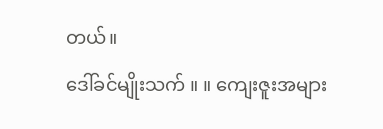တယ်။
ဒေါ်ခင်မျိုးသက် ။ ။ ကျေးဇူးအများ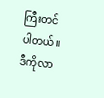ကြီးတင်ပါတယ်။ ဒီကိုလာ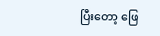ပြီးတော့ ဖြေ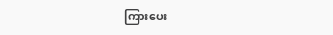ကြားပေး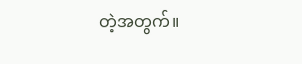တဲ့အတွက်။